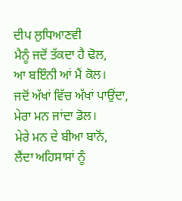ਦੀਪ ਲੁਧਿਆਣਵੀ
ਮੈਨੂੰ ਜਦੋਂ ਤੱਕਦਾ ਹੈ ਢੋਲ,
ਆ ਬਇੰਨੀ ਆਂ ਮੈਂ ਕੋਲ।
ਜਦੋਂ ਅੱਖਾਂ ਵਿੱਚ ਅੱਖਾਂ ਪਾਉਂਦਾ,
ਮੇਰਾ ਮਨ ਜਾਂਦਾ ਡੋਲ।
ਮੇਰੇ ਮਨ ਦੇ ਬੀਆ ਬਾਨੋਂ,
ਲੈਂਦਾ ਅਹਿਸਾਸਾਂ ਨੂੰ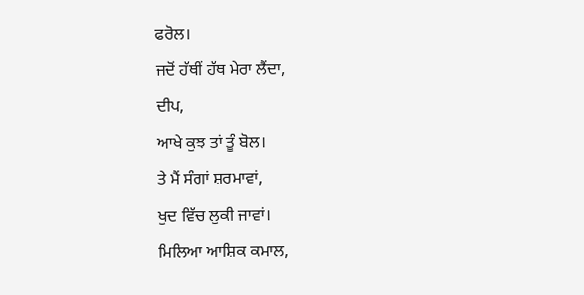ਫਰੋਲ।
ਜਦੋਂ ਹੱਥੀਂ ਹੱਥ ਮੇਰਾ ਲੈਂਦਾ,
ਦੀਪ,
ਆਖੇ ਕੁਝ ਤਾਂ ਤੂੰ ਬੋਲ।
ਤੇ ਮੈਂ ਸੰਗਾਂ ਸ਼ਰਮਾਵਾਂ,
ਖੁਦ ਵਿੱਚ ਲੁਕੀ ਜਾਵਾਂ।
ਮਿਲਿਆ ਆਸ਼ਿਕ ਕਮਾਲ,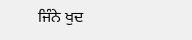ਜਿੰਨੇ ਖੁਦ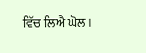ਵਿੱਚ ਲਿਐ ਘੋਲ।